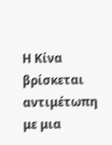Η Κίνα βρίσκεται αντιμέτωπη με μια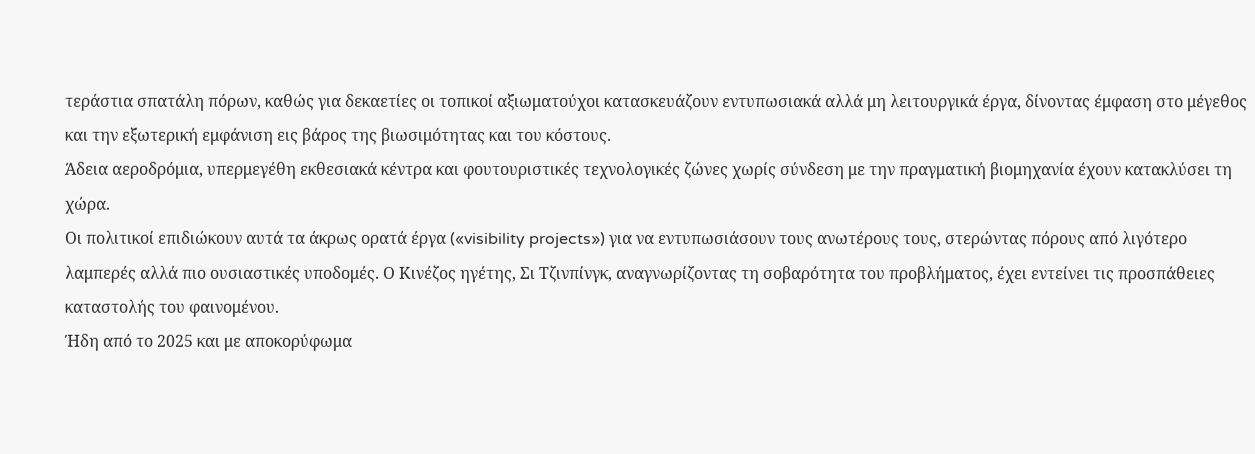τεράστια σπατάλη πόρων, καθώς για δεκαετίες οι τοπικοί αξιωματούχοι κατασκευάζουν εντυπωσιακά αλλά μη λειτουργικά έργα, δίνοντας έμφαση στο μέγεθος και την εξωτερική εμφάνιση εις βάρος της βιωσιμότητας και του κόστους.
Άδεια αεροδρόμια, υπερμεγέθη εκθεσιακά κέντρα και φουτουριστικές τεχνολογικές ζώνες χωρίς σύνδεση με την πραγματική βιομηχανία έχουν κατακλύσει τη χώρα.
Οι πολιτικοί επιδιώκουν αυτά τα άκρως ορατά έργα («visibility projects») για να εντυπωσιάσουν τους ανωτέρους τους, στερώντας πόρους από λιγότερο λαμπερές αλλά πιο ουσιαστικές υποδομές. Ο Κινέζος ηγέτης, Σι Τζινπίνγκ, αναγνωρίζοντας τη σοβαρότητα του προβλήματος, έχει εντείνει τις προσπάθειες καταστολής του φαινομένου.
Ήδη από το 2025 και με αποκορύφωμα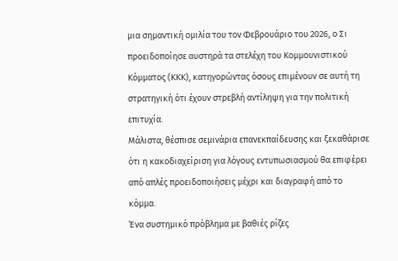μια σημαντική ομιλία του τον Φεβρουάριο του 2026, ο Σι προειδοποίησε αυστηρά τα στελέχη του Κομμουνιστικού Κόμματος (ΚΚΚ), κατηγορώντας όσους επιμένουν σε αυτή τη στρατηγική ότι έχουν στρεβλή αντίληψη για την πολιτική επιτυχία.
Μάλιστα, θέσπισε σεμινάρια επανεκπαίδευσης και ξεκαθάρισε ότι η κακοδιαχείριση για λόγους εντυπωσιασμού θα επιφέρει από απλές προειδοποιήσεις μέχρι και διαγραφή από το κόμμα.
Ένα συστημικό πρόβλημα με βαθιές ρίζες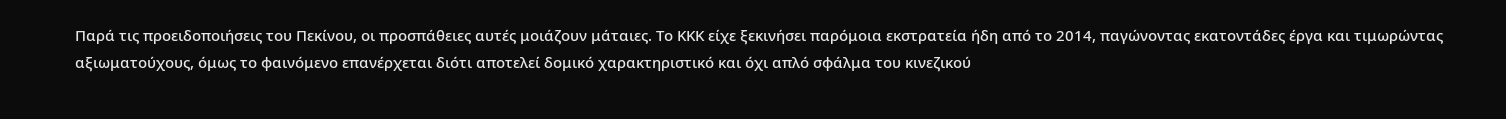Παρά τις προειδοποιήσεις του Πεκίνου, οι προσπάθειες αυτές μοιάζουν μάταιες. Το ΚΚΚ είχε ξεκινήσει παρόμοια εκστρατεία ήδη από το 2014, παγώνοντας εκατοντάδες έργα και τιμωρώντας αξιωματούχους, όμως το φαινόμενο επανέρχεται διότι αποτελεί δομικό χαρακτηριστικό και όχι απλό σφάλμα του κινεζικού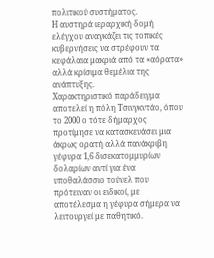πολιτικού συστήματος.
Η αυστηρά ιεραρχική δομή ελέγχου αναγκάζει τις τοπικές κυβερνήσεις να στρέφουν τα κεφάλαια μακριά από τα «αόρατα» αλλά κρίσιμα θεμέλια της ανάπτυξης.
Χαρακτηριστικό παράδειγμα αποτελεί η πόλη Τσινγκντάο, όπου το 2000 ο τότε δήμαρχος προτίμησε να κατασκευάσει μια άκρως ορατή αλλά πανάκριβη γέφυρα 1,6 δισεκατομμυρίων δολαρίων αντί για ένα υποθαλάσσιο τούνελ που πρότειναν οι ειδικοί, με αποτέλεσμα η γέφυρα σήμερα να λειτουργεί με παθητικό.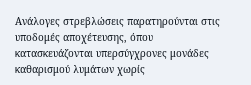Ανάλογες στρεβλώσεις παρατηρούνται στις υποδομές αποχέτευσης, όπου κατασκευάζονται υπερσύγχρονες μονάδες καθαρισμού λυμάτων χωρίς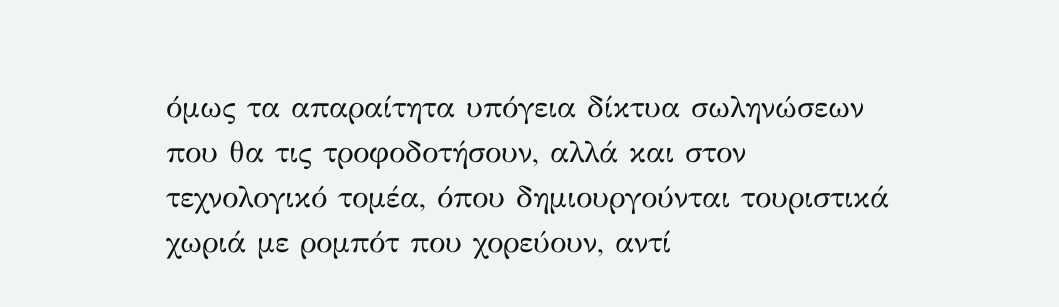όμως τα απαραίτητα υπόγεια δίκτυα σωληνώσεων που θα τις τροφοδοτήσουν, αλλά και στον τεχνολογικό τομέα, όπου δημιουργούνται τουριστικά χωριά με ρομπότ που χορεύουν, αντί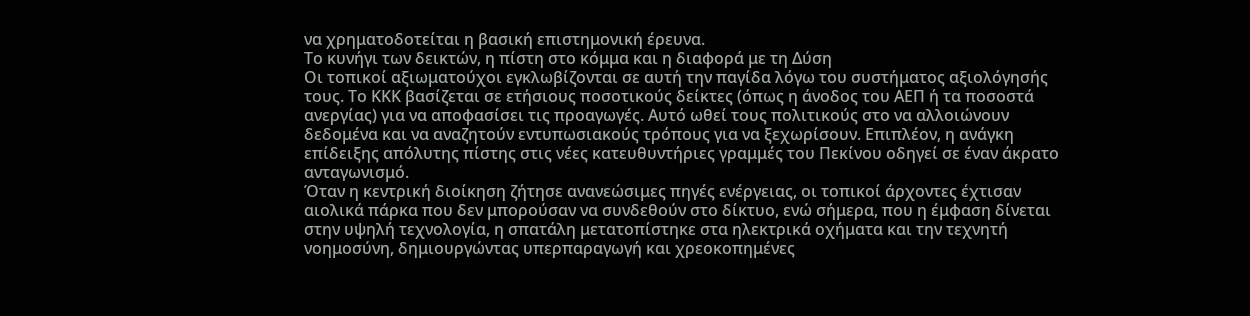να χρηματοδοτείται η βασική επιστημονική έρευνα.
Το κυνήγι των δεικτών, η πίστη στο κόμμα και η διαφορά με τη Δύση
Οι τοπικοί αξιωματούχοι εγκλωβίζονται σε αυτή την παγίδα λόγω του συστήματος αξιολόγησής τους. Το ΚΚΚ βασίζεται σε ετήσιους ποσοτικούς δείκτες (όπως η άνοδος του ΑΕΠ ή τα ποσοστά ανεργίας) για να αποφασίσει τις προαγωγές. Αυτό ωθεί τους πολιτικούς στο να αλλοιώνουν δεδομένα και να αναζητούν εντυπωσιακούς τρόπους για να ξεχωρίσουν. Επιπλέον, η ανάγκη επίδειξης απόλυτης πίστης στις νέες κατευθυντήριες γραμμές του Πεκίνου οδηγεί σε έναν άκρατο ανταγωνισμό.
Όταν η κεντρική διοίκηση ζήτησε ανανεώσιμες πηγές ενέργειας, οι τοπικοί άρχοντες έχτισαν αιολικά πάρκα που δεν μπορούσαν να συνδεθούν στο δίκτυο, ενώ σήμερα, που η έμφαση δίνεται στην υψηλή τεχνολογία, η σπατάλη μετατοπίστηκε στα ηλεκτρικά οχήματα και την τεχνητή νοημοσύνη, δημιουργώντας υπερπαραγωγή και χρεοκοπημένες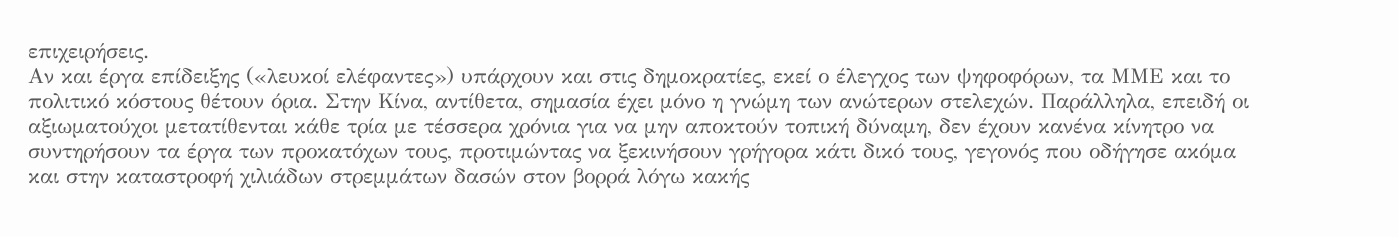επιχειρήσεις.
Αν και έργα επίδειξης («λευκοί ελέφαντες») υπάρχουν και στις δημοκρατίες, εκεί ο έλεγχος των ψηφοφόρων, τα ΜΜΕ και το πολιτικό κόστους θέτουν όρια. Στην Κίνα, αντίθετα, σημασία έχει μόνο η γνώμη των ανώτερων στελεχών. Παράλληλα, επειδή οι αξιωματούχοι μετατίθενται κάθε τρία με τέσσερα χρόνια για να μην αποκτούν τοπική δύναμη, δεν έχουν κανένα κίνητρο να συντηρήσουν τα έργα των προκατόχων τους, προτιμώντας να ξεκινήσουν γρήγορα κάτι δικό τους, γεγονός που οδήγησε ακόμα και στην καταστροφή χιλιάδων στρεμμάτων δασών στον βορρά λόγω κακής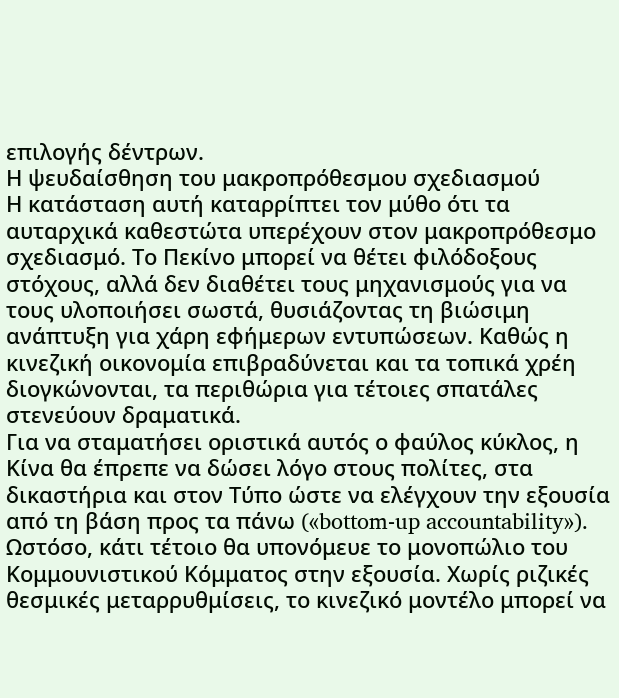επιλογής δέντρων.
Η ψευδαίσθηση του μακροπρόθεσμου σχεδιασμού
Η κατάσταση αυτή καταρρίπτει τον μύθο ότι τα αυταρχικά καθεστώτα υπερέχουν στον μακροπρόθεσμο σχεδιασμό. Το Πεκίνο μπορεί να θέτει φιλόδοξους στόχους, αλλά δεν διαθέτει τους μηχανισμούς για να τους υλοποιήσει σωστά, θυσιάζοντας τη βιώσιμη ανάπτυξη για χάρη εφήμερων εντυπώσεων. Καθώς η κινεζική οικονομία επιβραδύνεται και τα τοπικά χρέη διογκώνονται, τα περιθώρια για τέτοιες σπατάλες στενεύουν δραματικά.
Για να σταματήσει οριστικά αυτός ο φαύλος κύκλος, η Κίνα θα έπρεπε να δώσει λόγο στους πολίτες, στα δικαστήρια και στον Τύπο ώστε να ελέγχουν την εξουσία από τη βάση προς τα πάνω («bottom-up accountability»).
Ωστόσο, κάτι τέτοιο θα υπονόμευε το μονοπώλιο του Κομμουνιστικού Κόμματος στην εξουσία. Χωρίς ριζικές θεσμικές μεταρρυθμίσεις, το κινεζικό μοντέλο μπορεί να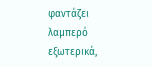φαντάζει λαμπερό εξωτερικά,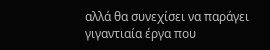αλλά θα συνεχίσει να παράγει γιγαντιαία έργα που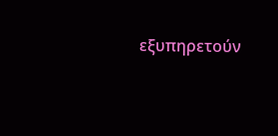εξυπηρετούν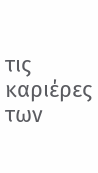τις καριέρες των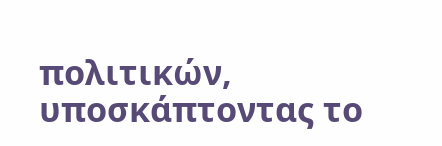πολιτικών, υποσκάπτοντας το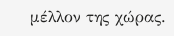μέλλον της χώρας.